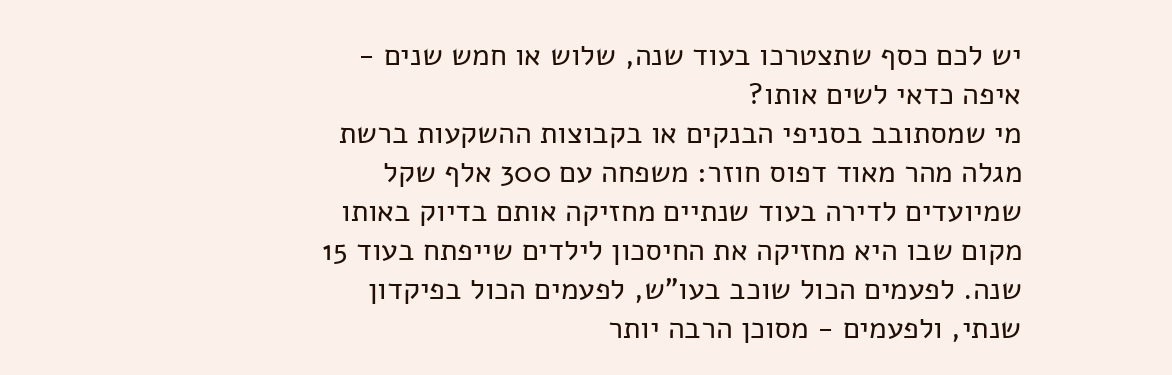יש לכם כסף שתצטרכו בעוד שנה, שלוש או חמש שנים - איפה כדאי לשים אותו?
מי שמסתובב בסניפי הבנקים או בקבוצות ההשקעות ברשת מגלה מהר מאוד דפוס חוזר: משפחה עם 300 אלף שקל שמיועדים לדירה בעוד שנתיים מחזיקה אותם בדיוק באותו מקום שבו היא מחזיקה את החיסכון לילדים שייפתח בעוד 15 שנה. לפעמים הכול שוכב בעו"ש, לפעמים הכול בפיקדון שנתי, ולפעמים - מסוכן הרבה יותר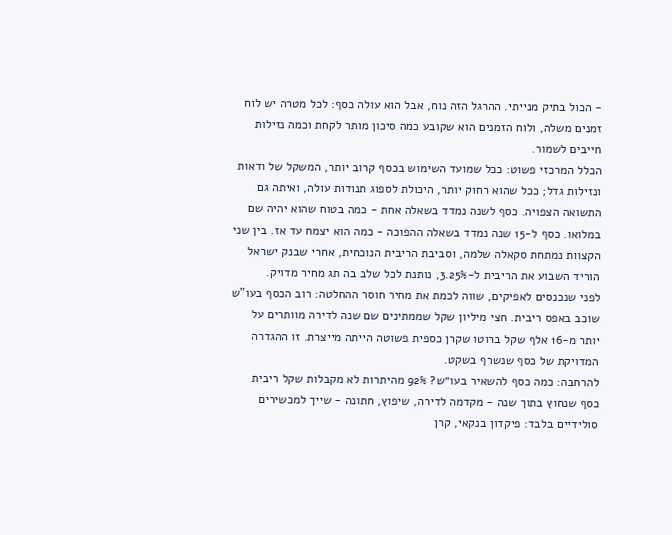- הכול בתיק מנייתי. ההרגל הזה נוח, אבל הוא עולה כסף: לכל מטרה יש לוח זמנים משלה, ולוח הזמנים הוא שקובע כמה סיכון מותר לקחת וכמה נזילות חייבים לשמור.
הכלל המרכזי פשוט: ככל שמועד השימוש בכסף קרוב יותר, המשקל של ודאות ונזילות גדל; ככל שהוא רחוק יותר, היכולת לספוג תנודות עולה, ואיתה גם התשואה הצפויה. כסף לשנה נמדד בשאלה אחת - כמה בטוח שהוא יהיה שם במלואו. כסף ל-15 שנה נמדד בשאלה ההפוכה - כמה הוא יצמח עד אז. בין שני הקצוות נמתחת סקאלה שלמה, וסביבת הריבית הנוכחית, אחרי שבנק ישראל הוריד השבוע את הריבית ל-3.25%, נותנת לכל שלב בה תג מחיר מדויק.
לפני שנכנסים לאפיקים, שווה לכמת את מחיר חוסר ההחלטה: רוב הכסף בעו"ש שוכב באפס ריבית. חצי מיליון שקל שממתינים שם שנה לדירה מוותרים על יותר מ-16 אלף שקל ברוטו שקרן כספית פשוטה הייתה מייצרת. זו ההגדרה המדויקת של כסף שנשרף בשקט.
להרחבה: כמה כסף להשאיר בעו״ש? 92% מהיתרות לא מקבלות שקל ריבית
כסף שנחוץ בתוך שנה - מקדמה לדירה, שיפוץ, חתונה - שייך למכשירים סולידיים בלבד: פיקדון בנקאי, קרן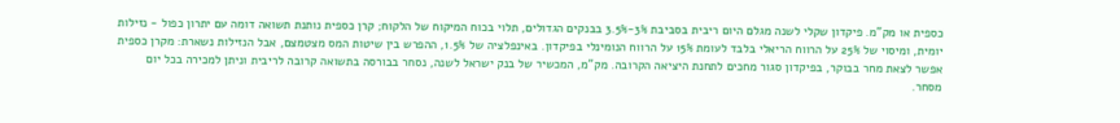כספית או מק"מ. פיקדון שקלי לשנה מגלם היום ריבית בסביבת 3%-3.5% בבנקים הגדולים, תלוי בכוח המיקוח של הלקוח; קרן כספית נותנת תשואה דומה עם יתרון כפול - נזילות יומית, ומיסוי של 25% על הרווח הריאלי בלבד לעומת 15% על הרווח הנומינלי בפיקדון. באינפלציה של 1.5%, ההפרש בין שיטות המס מצטמצם, אבל הנזילות נשארת: מקרן כספית אפשר לצאת מחר בבוקר, בפיקדון סגור מחכים לתחנת היציאה הקרובה. מק"מ, המכשיר של בנק ישראל לשנה, נסחר בבורסה בתשואה קרובה לריבית וניתן למכירה בכל יום מסחר.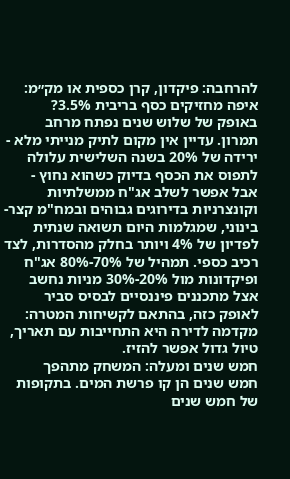להרחבה: פיקדון, קרן כספית או מק״מ: איפה מחזיקים כסף בריבית 3.5%?
באופק של שלוש שנים נפתח מרחב תמרון. עדיין אין מקום לתיק מנייתי מלא - ירידה של 20% בשנה השלישית עלולה לתפוס את הכסף בדיוק כשהוא נחוץ - אבל אפשר לשלב אג"ח ממשלתיות וקונצרניות בדירוגים גבוהים ובמח"מ קצר-בינוני, שמגלמות היום תשואה שנתית לפדיון של 4% ויותר בחלק מהסדרות, לצד רכיב כספי. תמהיל של 70%-80% אג"ח ופיקדונות מול 20%-30% מניות נחשב אצל מתכננים פיננסיים לבסיס סביר לאופק כזה, בהתאם לקשיחות המטרה: מקדמה לדירה היא התחייבות עם תאריך, טיול גדול אפשר להזיז.
חמש שנים ומעלה: המשחק מתהפך
חמש שנים הן קו פרשת המים. בתקופות של חמש שנים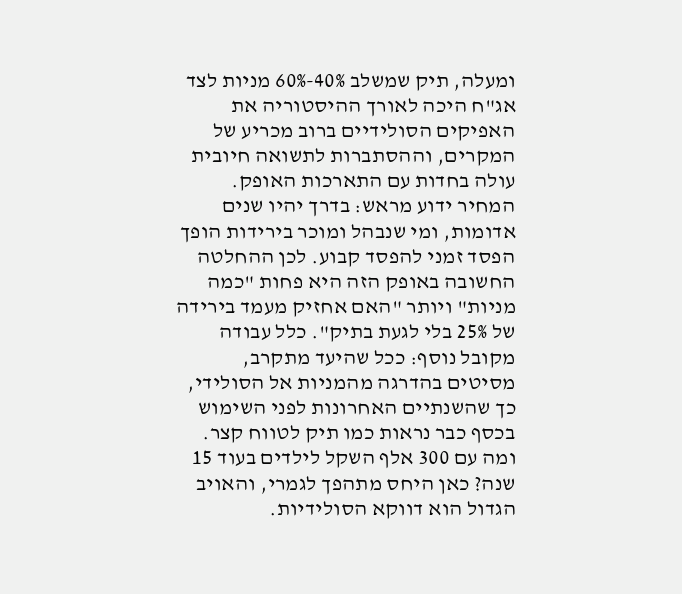ומעלה, תיק שמשלב 40%-60% מניות לצד אג"ח היכה לאורך ההיסטוריה את האפיקים הסולידיים ברוב מכריע של המקרים, וההסתברות לתשואה חיובית עולה בחדות עם התארכות האופק. המחיר ידוע מראש: בדרך יהיו שנים אדומות, ומי שנבהל ומוכר בירידות הופך הפסד זמני להפסד קבוע. לכן ההחלטה החשובה באופק הזה היא פחות "כמה מניות" ויותר "האם אחזיק מעמד בירידה של 25% בלי לגעת בתיק". כלל עבודה מקובל נוסף: ככל שהיעד מתקרב, מסיטים בהדרגה מהמניות אל הסולידי, כך שהשנתיים האחרונות לפני השימוש בכסף כבר נראות כמו תיק לטווח קצר.
ומה עם 300 אלף השקל לילדים בעוד 15 שנה? כאן היחס מתהפך לגמרי, והאויב הגדול הוא דווקא הסולידיות.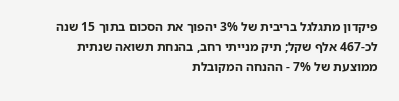פיקדון מתגלגל בריבית של 3% יהפוך את הסכום בתוך 15 שנה לכ-467 אלף שקל; תיק מנייתי רחב, בהנחת תשואה שנתית ממוצעת של 7% - ההנחה המקובלת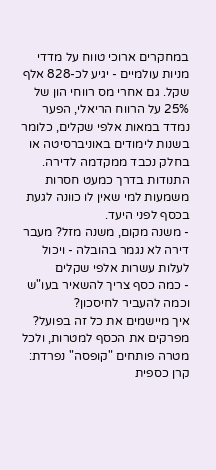במחקרים ארוכי טווח על מדדי מניות עולמיים - יגיע לכ-828 אלף שקל. גם אחרי מס רווחי הון של 25% על הרווח הריאלי, הפער נמדד במאות אלפי שקלים, כלומר בשנות לימודים באוניברסיטה או בחלק נכבד ממקדמה לדירה. התנודות בדרך כמעט חסרות משמעות למי שאין לו כוונה לגעת בכסף לפני היעד.
- משנה מקום, משנה מזל? מעבר דירה לא נגמר בהובלה - ויכול לעלות עשרות אלפי שקלים
- כמה כסף צריך להשאיר בעו"ש וכמה להעביר לחיסכון?
איך מיישמים את כל זה בפועל? מפרקים את הכסף למטרות, ולכל מטרה פותחים "קופסה" נפרדת: קרן כספית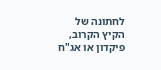לחתונה של הקיץ הקרוב, פיקדון או אג"ח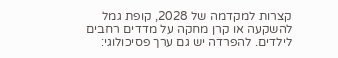קצרות למקדמה של 2028, קופת גמל להשקעה או קרן מחקה על מדדים רחבים לילדים. להפרדה יש גם ערך פסיכולוגי: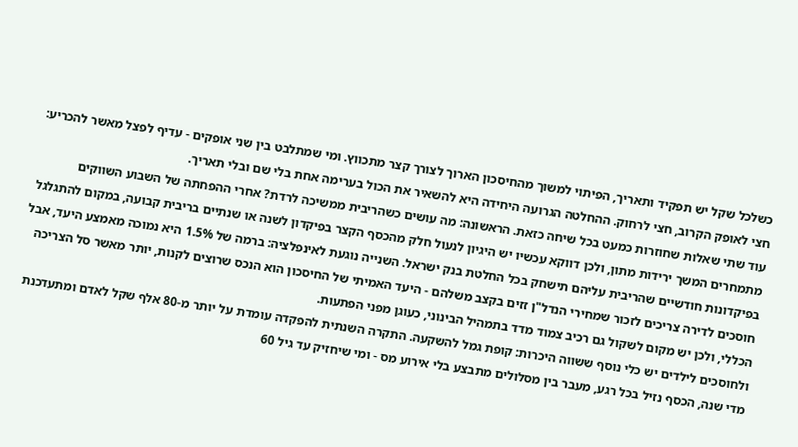כשלכל שקל יש תפקיד ותאריך, הפיתוי למשוך מהחיסכון הארוך לצורך קצר מתכווץ. ומי שמתלבט בין שני אופקים - עדיף לפצל מאשר להכריע: חצי לאופק הקרוב, חצי לרחוק. ההחלטה הגרועה היחידה היא להשאיר את הכול בערימה אחת בלי שם ובלי תאריך.
עוד שתי שאלות שחוזרות כמעט בכל שיחה כזאת. הראשונה: מה עושים כשהריבית ממשיכה לרדת? אחרי ההפחתה של השבוע השווקים מתמחרים המשך ירידות מתון, ולכן דווקא עכשיו יש היגיון לנעול חלק מהכסף הקצר בפיקדון לשנה או שנתיים בריבית קבועה, במקום להתגלגל בפיקדונות חודשיים שהריבית עליהם תישחק בכל החלטת בנק ישראל. השנייה נוגעת לאינפלציה: ברמה של 1.5% היא נמוכה מאמצע היעד, אבל חוסכים לדירה צריכים לזכור שמחירי הנדל"ן זזים בקצב משלהם - היעד האמיתי של החיסכון הוא הנכס שרוצים לקנות, יותר מאשר סל הצריכה הכללי, ולכן יש מקום לשקול גם רכיב צמוד מדד בתמהיל הבינוני, כעוגן מפני הפתעות.
ולחוסכים לילדים יש כלי נוסף ששווה היכרות: קופת גמל להשקעה. התקרה השנתית להפקדה עומדת על יותר מ-80 אלף שקל לאדם ומתעדכנת מדי שנה, הכסף נזיל בכל רגע, מעבר בין מסלולים מתבצע בלי אירוע מס - ומי שיחזיק עד גיל 60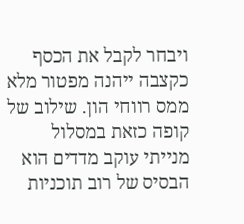ויבחר לקבל את הכסף כקצבה ייהנה מפטור מלא ממס רווחי הון. שילוב של קופה כזאת במסלול מנייתי עוקב מדדים הוא הבסיס של רוב תוכניות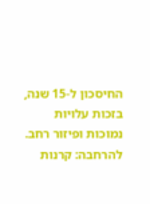החיסכון ל-15 שנה, בזכות עלויות נמוכות ופיזור רחב.
להרחבה: קרנות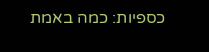כספיות: כמה באמת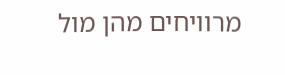מרוויחים מהן מול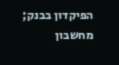הפיקדון בבנק; מחשבון